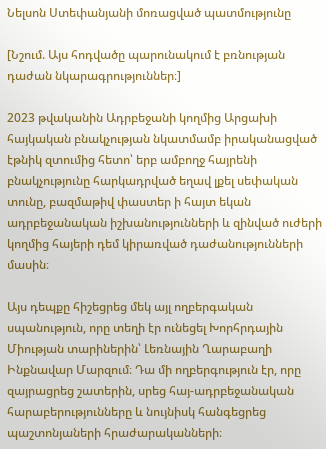Նելսոն Ստեփանյանի մոռացված պատմությունը

[Նշում. Այս հոդվածը պարունակում է բռնության դաժան նկարագրություններ։]

2023 թվականին Ադրբեջանի կողմից Արցախի հայկական բնակչության նկատմամբ իրականացված էթնիկ զտումից հետո՝ երբ ամբողջ հայրենի բնակչությունը հարկադրված եղավ լքել սեփական տունը, բազմաթիվ փաստեր ի հայտ եկան ադրբեջանական իշխանությունների և զինված ուժերի կողմից հայերի դեմ կիրառված դաժանությունների մասին։

Այս դեպքը հիշեցրեց մեկ այլ ողբերգական սպանություն, որը տեղի էր ունեցել Խորհրդային Միության տարիներին՝ Լեռնային Ղարաբաղի Ինքնավար Մարզում։ Դա մի ողբերգություն էր, որը զայրացրեց շատերին, սրեց հայ-ադրբեջանական հարաբերությունները և նույնիսկ հանգեցրեց պաշտոնյաների հրաժարականների։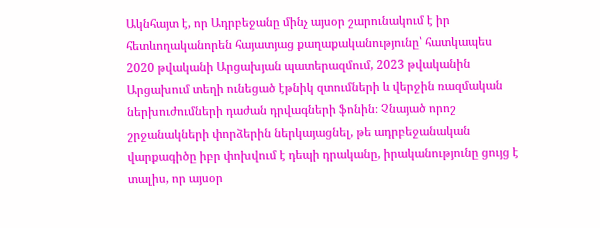Ակնհայտ է, որ Ադրբեջանը մինչ այսօր շարունակում է իր հետևողականորեն հայատյաց քաղաքականությունը՝ հատկապես 2020 թվականի Արցախյան պատերազմում, 2023 թվականին Արցախում տեղի ունեցած էթնիկ զտումների և վերջին ռազմական ներխուժումների դաժան դրվագների ֆոնին։ Չնայած որոշ շրջանակների փորձերին ներկայացնել, թե ադրբեջանական վարքագիծը իբր փոխվում է դեպի դրականը, իրականությունը ցույց է տալիս, որ այսօր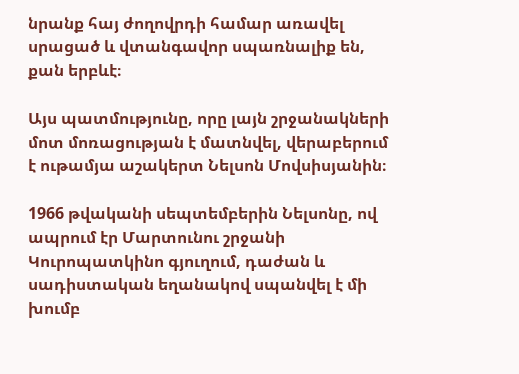նրանք հայ ժողովրդի համար առավել սրացած և վտանգավոր սպառնալիք են, քան երբևէ։

Այս պատմությունը, որը լայն շրջանակների մոտ մոռացության է մատնվել, վերաբերում է ութամյա աշակերտ Նելսոն Մովսիսյանին։

1966 թվականի սեպտեմբերին Նելսոնը, ով ապրում էր Մարտունու շրջանի Կուրոպատկինո գյուղում, դաժան և սադիստական եղանակով սպանվել է մի խումբ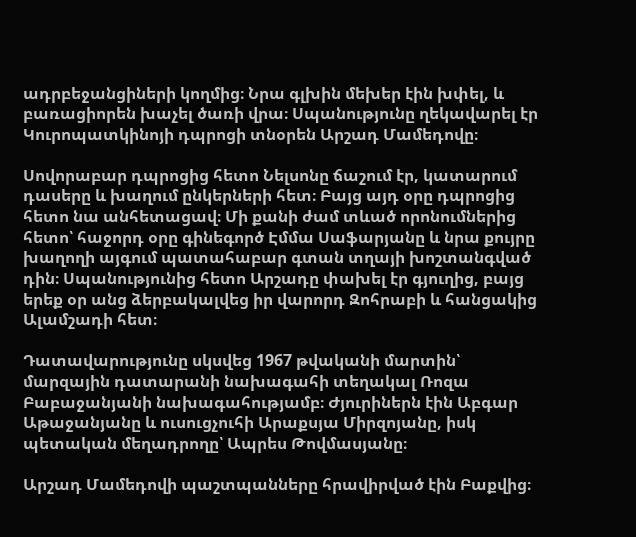ադրբեջանցիների կողմից։ Նրա գլխին մեխեր էին խփել, և բառացիորեն խաչել ծառի վրա։ Սպանությունը ղեկավարել էր Կուրոպատկինոյի դպրոցի տնօրեն Արշադ Մամեդովը։

Սովորաբար դպրոցից հետո Նելսոնը ճաշում էր, կատարում դասերը և խաղում ընկերների հետ։ Բայց այդ օրը դպրոցից հետո նա անհետացավ։ Մի քանի ժամ տևած որոնումներից հետո՝ հաջորդ օրը գինեգործ Էմմա Սաֆարյանը և նրա քույրը խաղողի այգում պատահաբար գտան տղայի խոշտանգված դին։ Սպանությունից հետո Արշադը փախել էր գյուղից, բայց երեք օր անց ձերբակալվեց իր վարորդ Զոհրաբի և հանցակից Ալամշադի հետ։

Դատավարությունը սկսվեց 1967 թվականի մարտին՝ մարզային դատարանի նախագահի տեղակալ Ռոզա Բաբաջանյանի նախագահությամբ։ Ժյուրիներն էին Աբգար Աթաջանյանը և ուսուցչուհի Արաքսյա Միրզոյանը, իսկ պետական մեղադրողը՝ Ապրես Թովմասյանը։

Արշադ Մամեդովի պաշտպանները հրավիրված էին Բաքվից։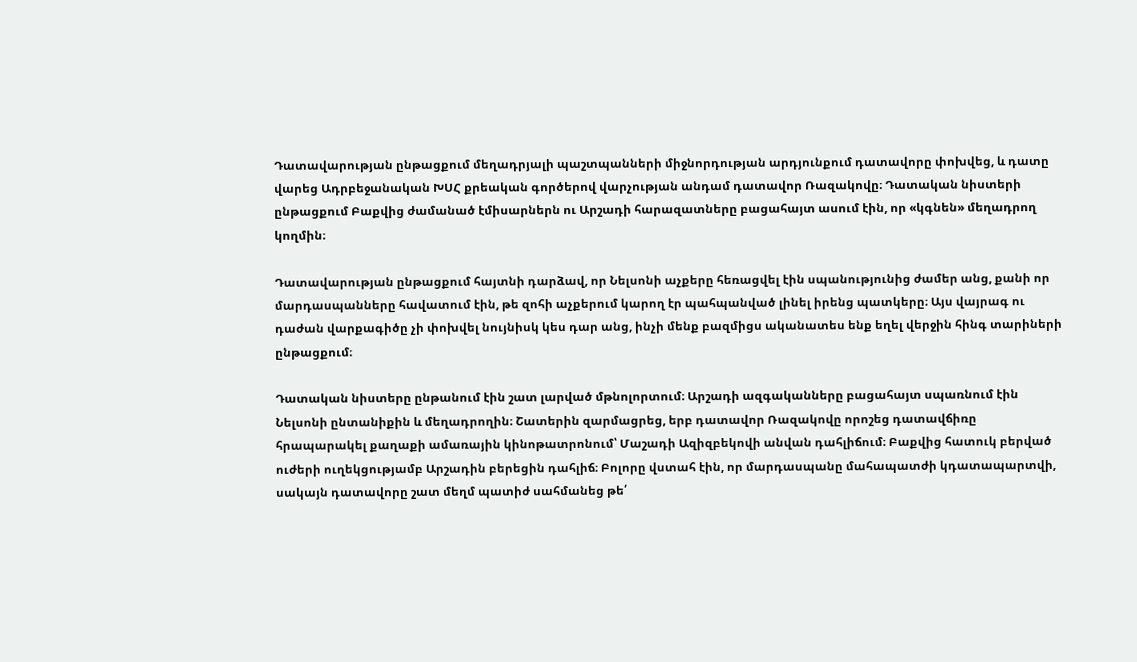Դատավարության ընթացքում մեղադրյալի պաշտպանների միջնորդության արդյունքում դատավորը փոխվեց, և դատը վարեց Ադրբեջանական ԽՍՀ քրեական գործերով վարչության անդամ դատավոր Ռազակովը։ Դատական նիստերի ընթացքում Բաքվից ժամանած էմիսարներն ու Արշադի հարազատները բացահայտ ասում էին, որ «կգնեն» մեղադրող կողմին։

Դատավարության ընթացքում հայտնի դարձավ, որ Նելսոնի աչքերը հեռացվել էին սպանությունից ժամեր անց, քանի որ մարդասպանները հավատում էին, թե զոհի աչքերում կարող էր պահպանված լինել իրենց պատկերը։ Այս վայրագ ու դաժան վարքագիծը չի փոխվել նույնիսկ կես դար անց, ինչի մենք բազմիցս ականատես ենք եղել վերջին հինգ տարիների ընթացքում։

Դատական նիստերը ընթանում էին շատ լարված մթնոլորտում։ Արշադի ազգականները բացահայտ սպառնում էին Նելսոնի ընտանիքին և մեղադրողին։ Շատերին զարմացրեց, երբ դատավոր Ռազակովը որոշեց դատավճիռը հրապարակել քաղաքի ամառային կինոթատրոնում՝ Մաշադի Ազիզբեկովի անվան դահլիճում։ Բաքվից հատուկ բերված ուժերի ուղեկցությամբ Արշադին բերեցին դահլիճ։ Բոլորը վստահ էին, որ մարդասպանը մահապատժի կդատապարտվի, սակայն դատավորը շատ մեղմ պատիժ սահմանեց թե՛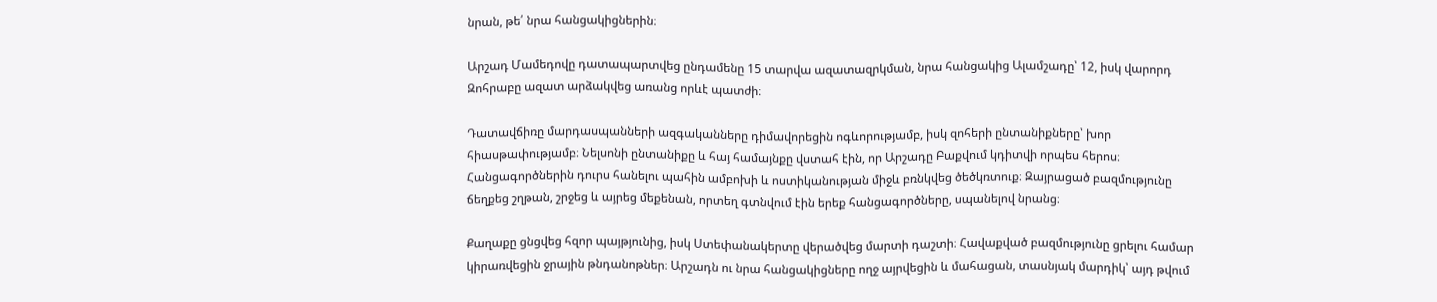նրան, թե՛ նրա հանցակիցներին։

Արշադ Մամեդովը դատապարտվեց ընդամենը 15 տարվա ազատազրկման, նրա հանցակից Ալամշադը՝ 12, իսկ վարորդ Զոհրաբը ազատ արձակվեց առանց որևէ պատժի։

Դատավճիռը մարդասպանների ազգականները դիմավորեցին ոգևորությամբ, իսկ զոհերի ընտանիքները՝ խոր հիասթափությամբ։ Նելսոնի ընտանիքը և հայ համայնքը վստահ էին, որ Արշադը Բաքվում կդիտվի որպես հերոս։ Հանցագործներին դուրս հանելու պահին ամբոխի և ոստիկանության միջև բռնկվեց ծեծկռտուք։ Զայրացած բազմությունը ճեղքեց շղթան, շրջեց և այրեց մեքենան, որտեղ գտնվում էին երեք հանցագործները, սպանելով նրանց։

Քաղաքը ցնցվեց հզոր պայթյունից, իսկ Ստեփանակերտը վերածվեց մարտի դաշտի։ Հավաքված բազմությունը ցրելու համար կիրառվեցին ջրային թնդանոթներ։ Արշադն ու նրա հանցակիցները ողջ այրվեցին և մահացան, տասնյակ մարդիկ՝ այդ թվում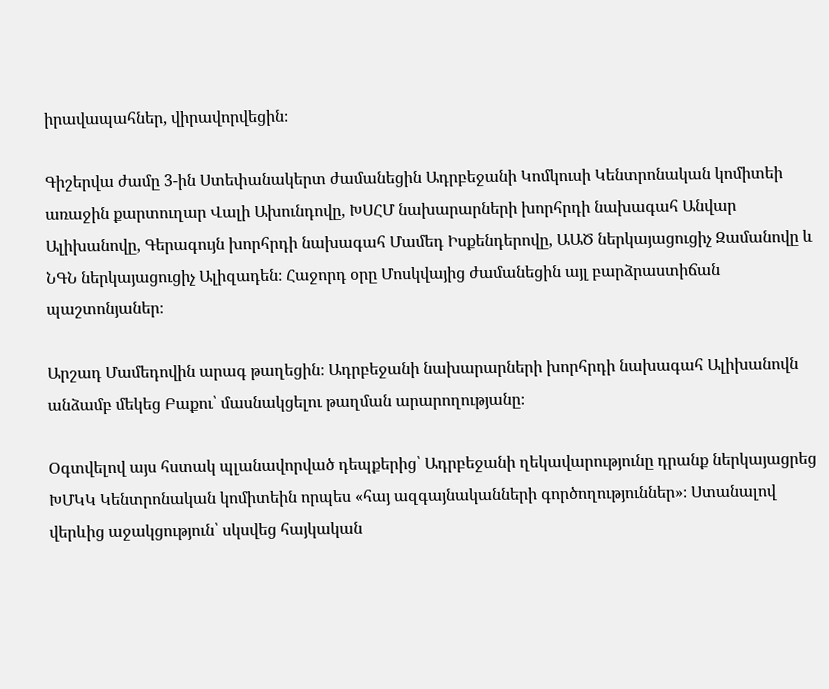իրավապահներ, վիրավորվեցին։

Գիշերվա ժամը 3-ին Ստեփանակերտ ժամանեցին Ադրբեջանի Կոմկուսի Կենտրոնական կոմիտեի առաջին քարտուղար Վալի Ախունդովը, ԽՍՀՄ նախարարների խորհրդի նախագահ Անվար Ալիխանովը, Գերագույն խորհրդի նախագահ Մամեդ Իսքենդերովը, ԱԱԾ ներկայացուցիչ Զամանովը և ՆԳՆ ներկայացուցիչ Ալիզադեն։ Հաջորդ օրը Մոսկվայից ժամանեցին այլ բարձրաստիճան պաշտոնյաներ։

Արշադ Մամեդովին արագ թաղեցին։ Ադրբեջանի նախարարների խորհրդի նախագահ Ալիխանովն անձամբ մեկեց Բաքու՝ մասնակցելու թաղման արարողությանը։

Օգտվելով այս հստակ պլանավորված դեպքերից՝ Ադրբեջանի ղեկավարությունը դրանք ներկայացրեց ԽՄԿԿ Կենտրոնական կոմիտեին որպես «հայ ազգայնականների գործողություններ»։ Ստանալով վերևից աջակցություն՝ սկսվեց հայկական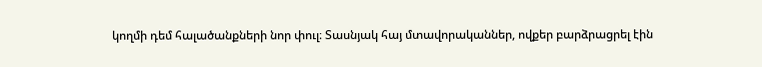կողմի դեմ հալածանքների նոր փուլ։ Տասնյակ հայ մտավորականներ, ովքեր բարձրացրել էին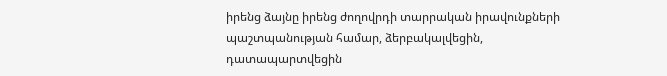իրենց ձայնը իրենց ժողովրդի տարրական իրավունքների պաշտպանության համար, ձերբակալվեցին, դատապարտվեցին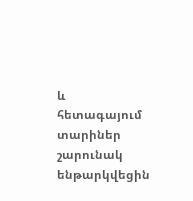և հետագայում տարիներ շարունակ ենթարկվեցին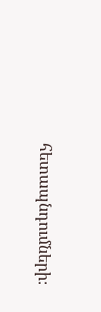հետապնդումների։